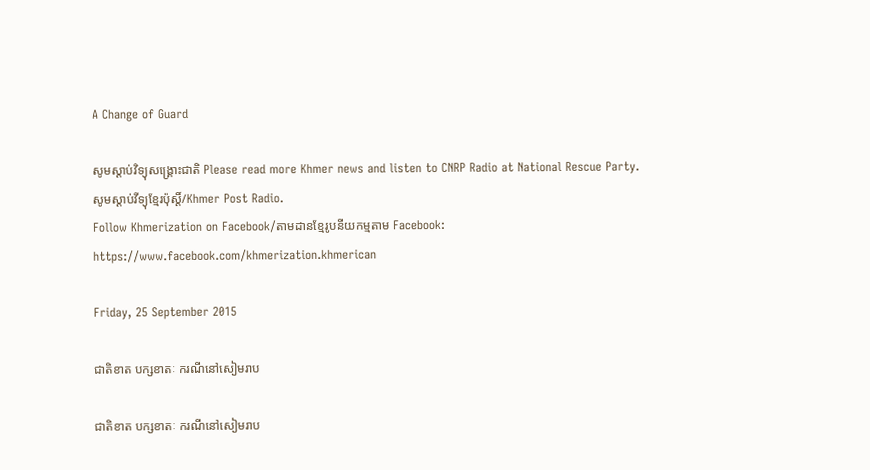A Change of Guard

សូមស្តាប់វិទ្យុសង្គ្រោះជាតិ Please read more Khmer news and listen to CNRP Radio at National Rescue Party. សូមស្តាប់វីទ្យុខ្មែរប៉ុស្តិ៍/Khmer Post Radio.
Follow Khmerization on Facebook/តាមដានខ្មែរូបនីយកម្មតាម Facebook: https://www.facebook.com/khmerization.khmerican

Friday, 25 September 2015

ជាតិខាត បក្សខាតៈ ករណីនៅសៀមរាប

ជាតិខាត បក្សខាតៈ ករណីនៅសៀមរាប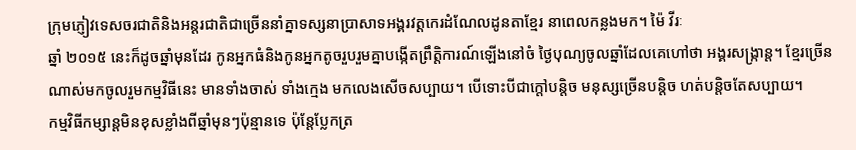ក្រុមភ្ញៀវទេសចរជាតិនិងអន្តរជាតិជាច្រើននាំគ្នាទស្សនាប្រាសាទអង្គរវត្តកេរដំណែលដូនតាខ្មែរ នាពេលកន្លងមក។ ម៉ៃ វីរៈ
ឆ្នាំ ២០១៥ នេះក៏ដូចឆ្នាំមុនដែរ កូនអ្នកធំនិងកូនអ្នកតូចរួបរួមគ្នាបង្កើតព្រឹត្តិការណ៍ឡើងនៅចំ ថ្ងៃបុណ្យចូលឆ្នាំដែលគេហៅថា អង្គរសង្ក្រាន្ត។ ខ្មែរច្រើនណាស់មកចូលរួមកម្មវិធីនេះ មានទាំងចាស់ ទាំងក្មេង មកលេងសើចសប្បាយ។ បើទោះបីជាក្តៅបន្តិច មនុស្សច្រើនបន្តិច ហត់បន្តិចតែសប្បាយ។
កម្មវិធីកម្សាន្តមិនខុសខ្លាំងពីឆ្នាំមុនៗប៉ុន្មានទេ ប៉ុន្តែប្លែកត្រ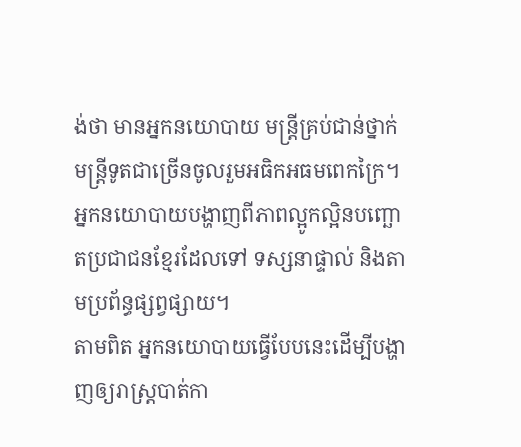ង់ថា មានអ្នកនយោបាយ មន្ត្រីគ្រប់ជាន់ថ្នាក់ មន្ត្រីទូតជាច្រើនចូលរួមអធិកអធមពេកក្រៃ។ អ្នកនយោបាយបង្ហាញពីភាពល្អូកល្អិនបញ្ឆោតប្រជាជនខ្មែរដែលទៅ ទស្សនាផ្ទាល់ និងតាមប្រព័ន្ធផ្សព្វផ្សាយ។
តាមពិត អ្នកនយោបាយធ្វើបែបនេះដើម្បីបង្ហាញឲ្យរាស្ត្របាត់កា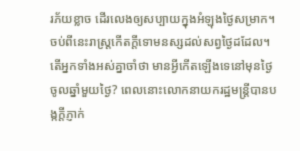រភ័យខ្លាច ដើរលេងឲ្យសប្បាយក្នុងអំឡុងថ្ងៃសម្រាក។ ចប់ពីនេះរាស្ត្រកើតក្តីទោមនស្សដល់សព្វថ្ងៃដដែល។
តើអ្នកទាំងអស់គ្នាចាំថា មានអ្វីកើតឡើងទេនៅមុនថ្ងៃចូលឆ្នាំមួយថ្ងៃ? ពេលនោះលោកនាយករដ្ឋមន្ត្រីបានបង្កក្តីភ្ញាក់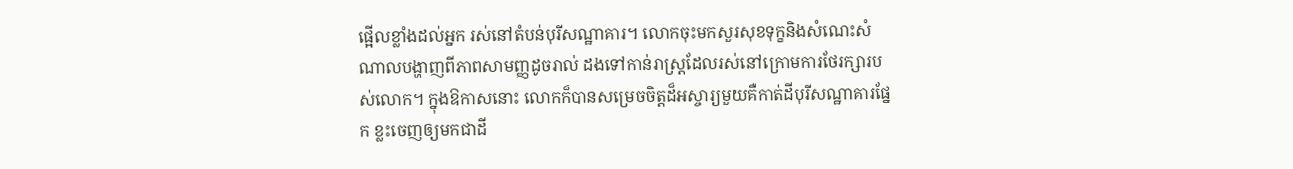ផ្អើលខ្លាំងដល់អ្នក រស់នៅតំបន់បុរីសណ្ឋាគារ។ លោកចុះមកសួរសុខទុក្ខនិងសំណេះសំណាលបង្ហាញពីភាពសាមញ្ញដូចរាល់ ដងទៅកាន់រាស្ត្រដែលរស់នៅក្រោមការថែរក្សារបស់លោក។ ក្នុងឱកាសនោះ លោកក៏បានសម្រេចចិត្តដ៏អស្ចារ្យមួយគឺកាត់ដីបុរីសណ្ឋាគារផ្នែក ខ្លះចេញឲ្យមកជាដី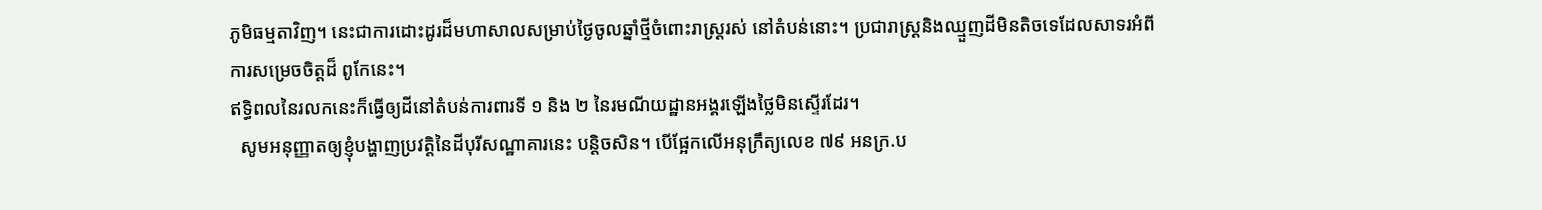ភូមិធម្មតាវិញ។ នេះជាការដោះដូរដ៏មហាសាលសម្រាប់ថ្ងៃចូលឆ្នាំថ្មីចំពោះរាស្ត្ររស់ នៅតំបន់នោះ។ ប្រជារាស្ត្រនិងឈ្មួញដីមិនតិចទេដែលសាទរអំពីការសម្រេចចិត្តដ៏ ពូកែនេះ។
ឥទ្ធិពលនៃរលកនេះក៏ធ្វើឲ្យដីនៅតំបន់ការពារទី ១ និង ២ នៃរមណីយដ្ឋានអង្គរឡើងថ្លៃមិនស្ទើរដែរ។
  សូមអនុញ្ញាតឲ្យខ្ញុំបង្ហាញប្រវត្តិនៃដីបុរីសណ្ឋាគារនេះ បន្តិចសិន។ បើផ្អែកលើអនុក្រឹត្យលេខ ៧៩ អនក្រ.ប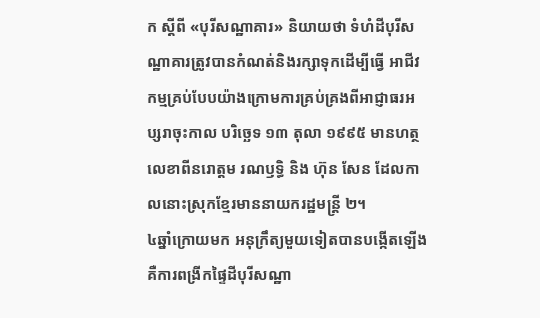ក ស្តីពី «បុរីសណ្ឋាគារ» និយាយថា ទំហំដីបុរីសណ្ឋាគារត្រូវបានកំណត់និងរក្សាទុកដើម្បីធ្វើ អាជីវកម្មគ្រប់បែបយ៉ាងក្រោមការគ្រប់គ្រងពីអាជ្ញាធរអប្សរាចុះកាល បរិច្ឆេទ ១៣ តុលា ១៩៩៥ មានហត្ថលេខាពីនរោត្តម រណឫទ្ធិ និង ហ៊ុន សែន ដែលកាលនោះស្រុកខ្មែរមាននាយករដ្ឋមន្ត្រី ២។
៤ឆ្នាំក្រោយមក អនុក្រឹត្យមួយទៀតបានបង្កើតឡើងគឺការពង្រីកផ្ទៃដីបុរីសណ្ឋា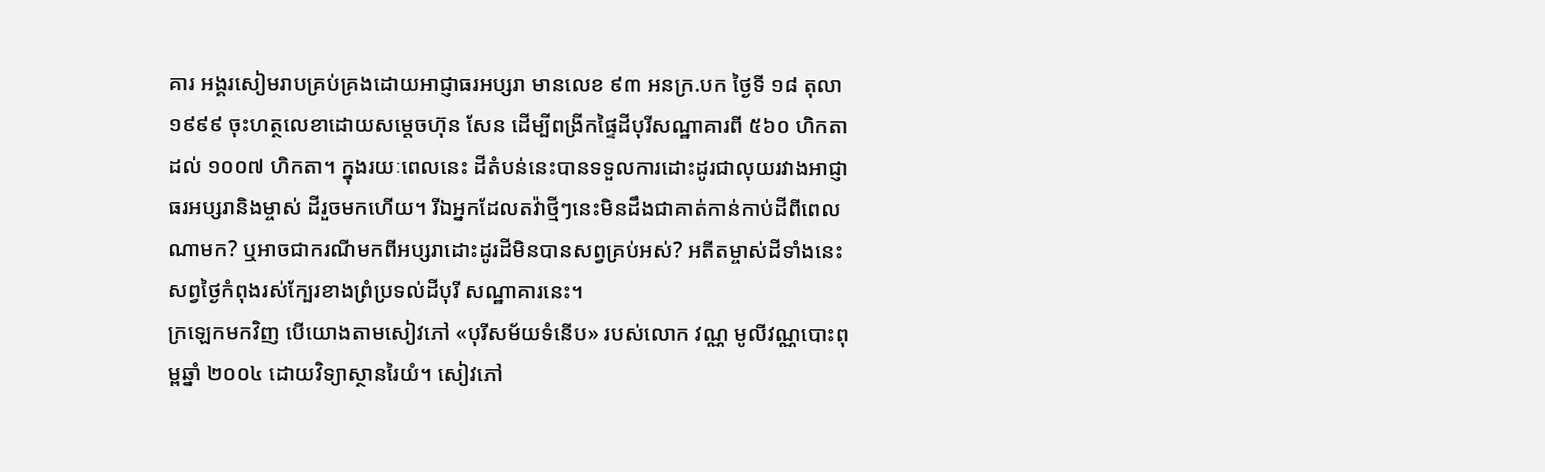គារ អង្គរសៀមរាបគ្រប់គ្រងដោយអាជ្ញាធរអប្សរា មានលេខ ៩៣ អនក្រ.បក ថ្ងៃទី ១៨ តុលា ១៩៩៩ ចុះហត្ថលេខាដោយសម្តេចហ៊ុន សែន ដើម្បីពង្រីកផ្ទៃដីបុរីសណ្ឋាគារពី ៥៦០ ហិកតាដល់ ១០០៧ ហិកតា។ ក្នុងរយៈពេលនេះ ដីតំបន់នេះបានទទួលការដោះដូរជាលុយរវាងអាជ្ញាធរអប្សរានិងម្ចាស់ ដីរួចមកហើយ។ រីឯអ្នកដែលតវ៉ាថ្មីៗនេះមិនដឹងជាគាត់កាន់កាប់ដីពីពេលណាមក? ឬអាចជាករណីមកពីអប្សរាដោះដូរដីមិនបានសព្វគ្រប់អស់? អតីតម្ចាស់ដីទាំងនេះសព្វថ្ងៃកំពុងរស់ក្បែរខាងព្រំប្រទល់ដីបុរី សណ្ឋាគារនេះ។
ក្រឡេកមកវិញ បើយោងតាមសៀវភៅ «បុរីសម័យទំនើប» របស់លោក វណ្ណ មូលីវណ្ណបោះពុម្ពឆ្នាំ ២០០៤ ដោយវិទ្យាស្ថានរៃយំ។ សៀវភៅ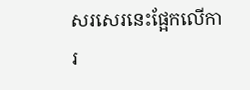សរសេរនេះផ្អែកលើការ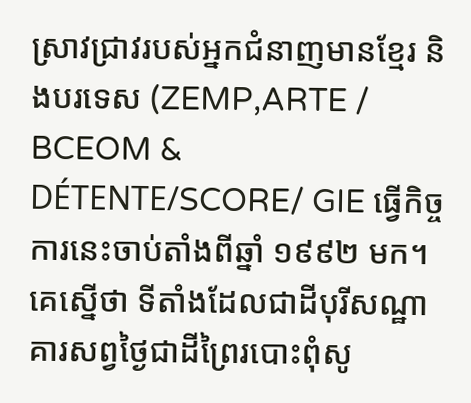ស្រាវជ្រាវរបស់អ្នកជំនាញមានខ្មែរ និងបរទេស (ZEMP,ARTE / BCEOM & DÉTENTE/SCORE/ GIE ធ្វើកិច្ចការនេះចាប់តាំងពីឆ្នាំ ១៩៩២ មក។
គេស្នើថា ទីតាំងដែលជាដីបុរីសណ្ឋាគារសព្វថ្ងៃជាដីព្រៃរបោះពុំសូ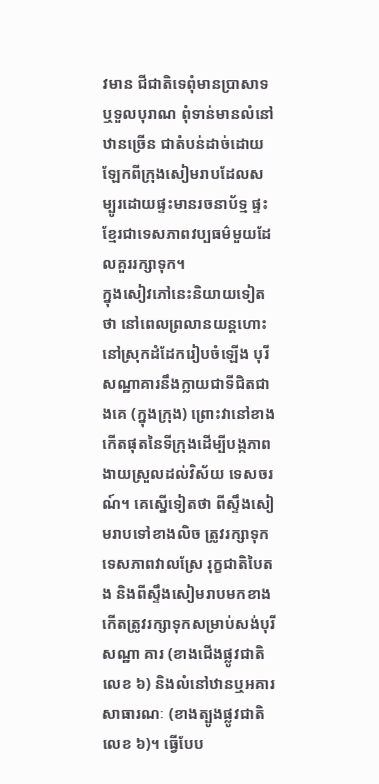វមាន ជីជាតិទេពុំមានប្រាសាទឬទួលបុរាណ ពុំទាន់មានលំនៅឋានច្រើន ជាតំបន់ដាច់ដោយឡែកពីក្រុងសៀមរាបដែលសម្បូរដោយផ្ទះមានរចនាប័ទ្ម ផ្ទះខ្មែរជាទេសភាពវប្បធម៌មួយដែលគួររក្សាទុក។
ក្នុងសៀវភៅនេះនិយាយទៀតថា នៅពេលព្រលានយន្តហោះនៅស្រុកដំដែករៀបចំឡើង បុរីសណ្ឋាគារនឹងក្លាយជាទីជិតជាងគេ (ក្នុងក្រុង) ព្រោះវានៅខាងកើតផុតនៃទីក្រុងដើម្បីបង្កភាពងាយស្រួលដល់វិស័យ ទេសចរណ៍។ គេស្នើទៀតថា ពីស្ទឹងសៀមរាបទៅខាងលិច ត្រូវរក្សាទុកទេសភាពវាលស្រែ រុក្ខជាតិបៃតង និងពីស្ទឹងសៀមរាបមកខាងកើតត្រូវរក្សាទុកសម្រាប់សង់បុរីសណ្ឋា គារ (ខាងជើងផ្លូវជាតិលេខ ៦) និងលំនៅឋានឬអគារសាធារណៈ (ខាងត្បូងផ្លូវជាតិលេខ ៦)។ ធ្វើបែប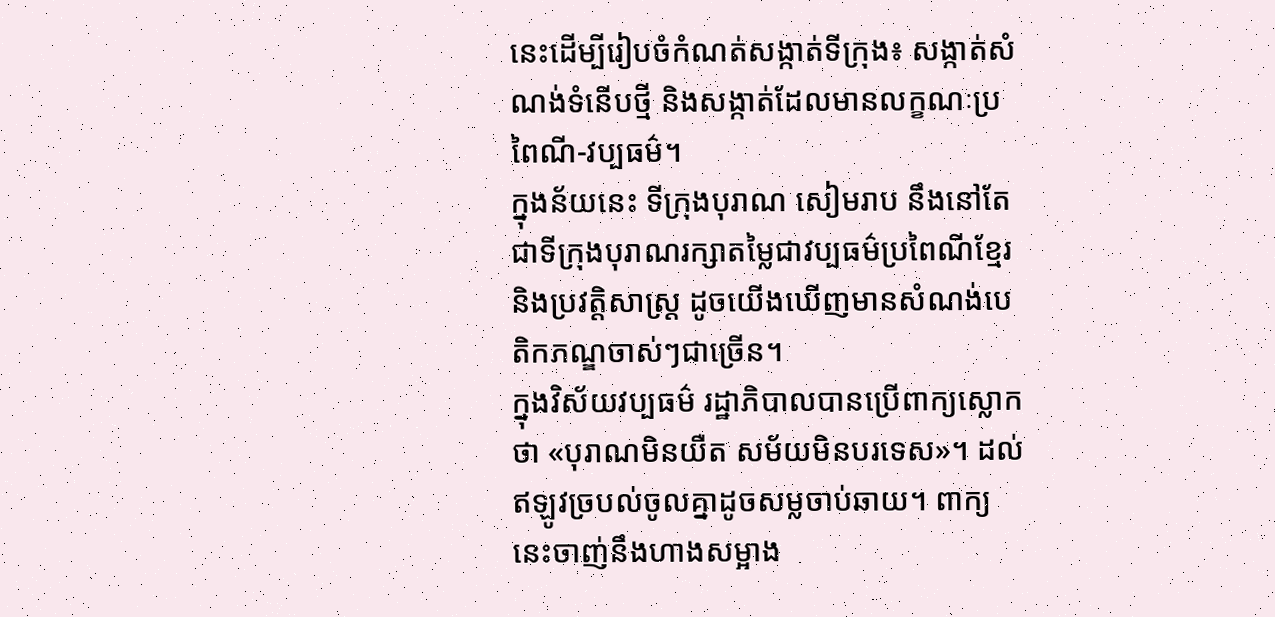នេះដើម្បីរៀបចំកំណត់សង្កាត់ទីក្រុង៖ សង្កាត់សំណង់ទំនើបថ្មី និងសង្កាត់ដែលមានលក្ខណៈប្រពៃណី-វប្បធម៌។
ក្នុងន័យនេះ ទីក្រុងបុរាណ សៀមរាប នឹងនៅតែជាទីក្រុងបុរាណរក្សាតម្លៃជាវប្បធម៌ប្រពៃណីខ្មែរ និងប្រវត្តិសាស្ត្រ ដូចយើងឃើញមានសំណង់បេតិកភណ្ឌចាស់ៗជាច្រើន។
ក្នុងវិស័យវប្បធម៌ រដ្ឋាភិបាលបានប្រើពាក្យស្លោកថា «បុរាណមិនយឺត សម័យមិនបរទេស»។ ដល់ឥឡូវច្របល់ចូលគ្នាដូចសម្លចាប់ឆាយ។ ពាក្យនេះចាញ់នឹងហាងសម្អាង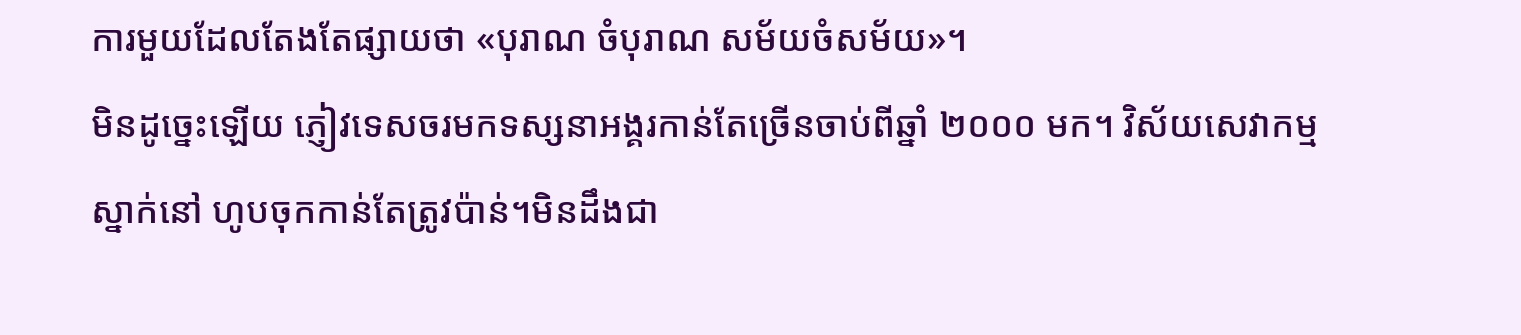ការមួយដែលតែងតែផ្សាយថា «បុរាណ ចំបុរាណ សម័យចំសម័យ»។
មិនដូច្នេះឡើយ ភ្ញៀវទេសចរមកទស្សនាអង្គរកាន់តែច្រើនចាប់ពីឆ្នាំ ២០០០ មក។ វិស័យសេវាកម្ម ស្នាក់នៅ ហូបចុកកាន់តែត្រូវប៉ាន់។មិនដឹងជា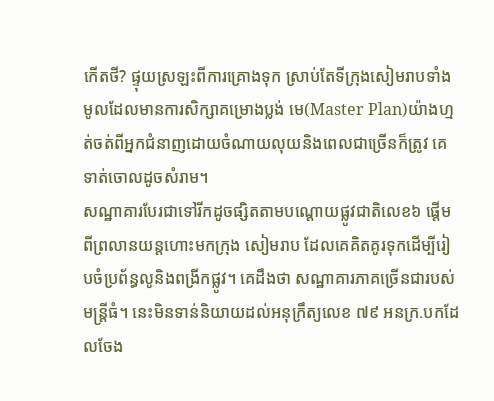កើតថី? ផ្ទុយស្រឡះពីការគ្រោងទុក ស្រាប់តែទីក្រុងសៀមរាបទាំងមូលដែលមានការសិក្សាគម្រោងប្លង់ មេ(Master Plan)យ៉ាងហ្មត់ចត់ពីអ្នកជំនាញដោយចំណាយលុយនិងពេលជាច្រើនក៏ត្រូវ គេទាត់ចោលដូចសំរាម។
សណ្ឋាគារបែរជាទៅរីកដូចផ្សិតតាមបណ្តោយផ្លូវជាតិលេខ៦ ផ្តើមពីព្រលានយន្តហោះមកក្រុង សៀមរាប ដែលគេគិតគូរទុកដើម្បីរៀបចំប្រព័ន្ធលូនិងពង្រីកផ្លូវ។ គេដឹងថា សណ្ឋាគារភាគច្រើនជារបស់មន្ត្រីធំ។ នេះមិនទាន់និយាយដល់អនុក្រឹត្យលេខ ៧៩ អនក្រ.បកដែលចែង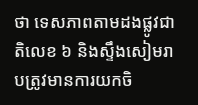ថា ទេសភាពតាមដងផ្លូវជាតិលេខ ៦ និងស្ទឹងសៀមរាបត្រូវមានការយកចិ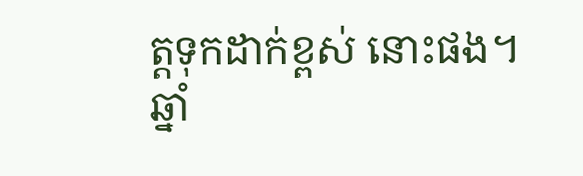ត្តទុកដាក់ខ្ពស់ នោះផង។
ឆ្នាំ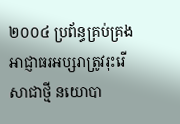២០០៤ ប្រព័ន្ធគ្រប់គ្រងអាជ្ញាធរអប្សរាត្រូវរុះរើសាជាថ្មី នយោបា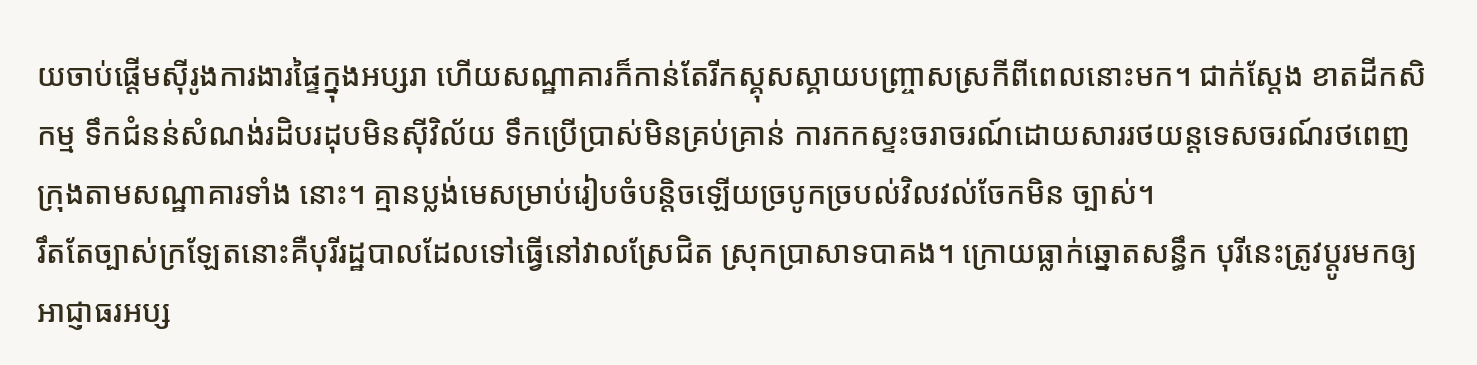យចាប់ផ្តើមស៊ីរូងការងារផ្ទៃក្នុងអប្សរា ហើយសណ្ឋាគារក៏កាន់តែរីកស្គុសស្គាយបញ្ច្រាសស្រកីពីពេលនោះមក។ ជាក់ស្តែង ខាតដីកសិកម្ម ទឹកជំនន់សំណង់រដិបរដុបមិនស៊ីវិល័យ ទឹកប្រើប្រាស់មិនគ្រប់គ្រាន់ ការកកស្ទះចរាចរណ៍ដោយសាររថយន្តទេសចរណ៍រថពេញក្រុងតាមសណ្ឋាគារទាំង នោះ។ គ្មានប្លង់មេសម្រាប់រៀបចំបន្តិចឡើយច្របូកច្របល់វិលវល់ចែកមិន ច្បាស់។
រឹតតែច្បាស់ក្រឡែតនោះគឺបុរីរដ្ឋបាលដែលទៅធ្វើនៅវាលស្រែជិត ស្រុកប្រាសាទបាគង។ ក្រោយធ្លាក់ឆ្នោតសន្ធឹក បុរីនេះត្រូវប្តូរមកឲ្យអាជ្ញាធរអប្ស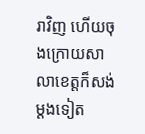រាវិញ ហើយចុងក្រោយសាលាខេត្តក៏សង់ម្តងទៀត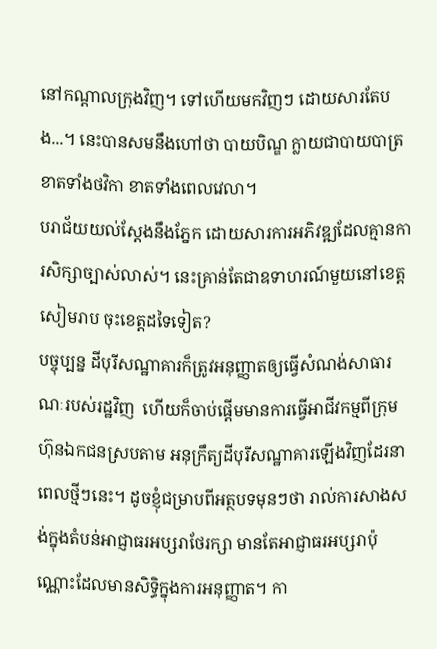នៅកណ្តាលក្រុងវិញ។ ទៅហើយមកវិញៗ ដោយសារតែបង...។ នេះបានសមនឹងហៅថា បាយបិណ្ឌ ក្លាយជាបាយបាត្រ ខាតទាំងថវិកា ខាតទាំងពេលវេលា។
បរាជ័យយល់ស្តែងនឹងភ្នែក ដោយសារការអភិវឌ្ឍដែលគ្មានការសិក្សាច្បាស់លាស់។ នេះគ្រាន់តែជាឧទាហរណ៍មួយនៅខេត្តសៀមរាប ចុះខេត្តដទៃទៀត?
បច្ចុប្បន្ន ដីបុរីសណ្ឋាគារក៏ត្រូវអនុញ្ញាតឲ្យធ្វើសំណង់សាធារណៈរបស់រដ្ឋវិញ  ហើយក៏ចាប់ផ្តើមមានការធ្វើអាជីវកម្មពីក្រុមហ៊ុនឯកជនស្របតាម អនុក្រឹត្យដីបុរីសណ្ឋាគារឡើងវិញដែរនាពេលថ្មីៗនេះ។ ដូចខ្ញុំជម្រាបពីអត្ថបទមុនៗថា រាល់ការសាងសង់ក្នុងតំបន់អាជ្ញាធរអប្សរាថែរក្សា មានតែអាជ្ញាធរអប្សរាប៉ុណ្ណោះដែលមានសិទ្ធិក្នុងការអនុញ្ញាត។ កា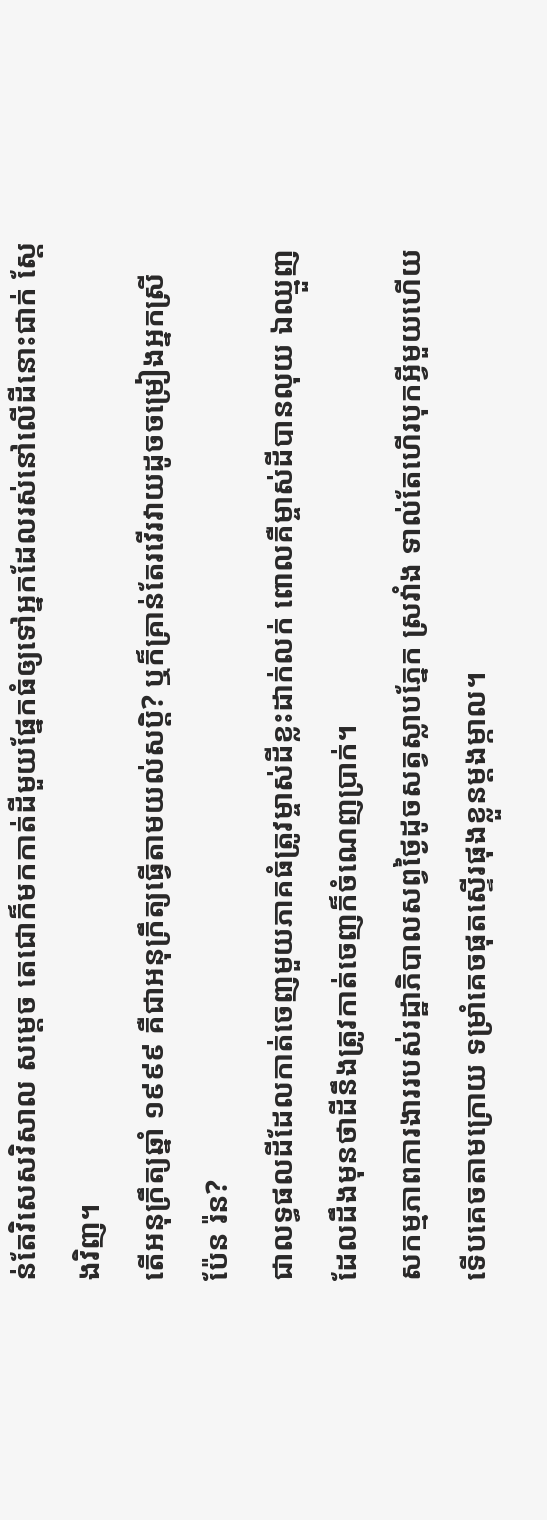ន់តែវិសេសវិសាល សម្តេច តេជោក៏មកកាត់ដីមួយផ្នែកធំឲ្យទៅអ្នកដែលរស់នៅលើដីនោះជាក់ ស្តែងវិញ។
តើអនុក្រឹត្យឆ្នាំ ១៩៩៩ គឺជាអនុក្រឹត្យធ្វើតាមយល់សប្តិ? ឬក៏គ្រាន់តែរវើរវាយដូចចម្រៀងអ្នកស្រី ប៉ែន រ៉ន?
ជាលទ្ធផលដីដែលកាត់ចេញមួយភាគធំត្រូវម្ចាស់ដីខ្លះដាក់លក់ ពោលគឺម្ចាស់ដីបានលុយ ឯឈ្មួញដែលដឹងមុនថាដីនឹងត្រូវកាត់ចេញក៏ចំណេញប្រាក់។
សកម្មភាពការងាររបស់រដ្ឋាភិបាលសព្វថ្ងៃដូចសត្វស្លាបភ្នែក ស្រវាំង ទាល់តែហើរបុកអ្វីមួយហើយ ទើបគេចតាមក្រោយ ទម្រាំគេចផុតស្ទើរផុងខ្លួនម្តងម្កាល។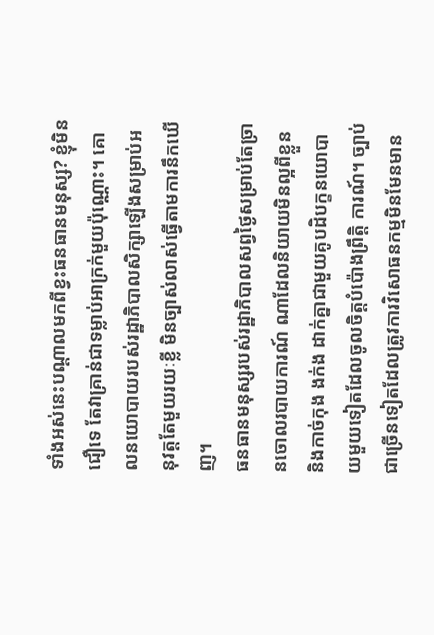ទាំងអស់នេះបណ្តាលមកពីខ្វះធនធានមនុស្ស? ខ្ញុំមិនជឿទេ តែវាគ្រាន់ជាទម្លាប់អាក្រក់មួយប៉ុណ្ណោះ។ គោលនយោបាយរបស់រដ្ឋាភិបាលសិក្សាឡើងសម្រាប់អនុវត្តតែមួយរយៈខ្លី មិនច្បាស់លាស់ធ្វើតាមការនឹកឃើញ។
ធនធានមនុស្សរបស់រដ្ឋាភិបាលសព្វថ្ងៃសម្រាប់តែច្រានចោលរបាយការណ៍ ណាដែលនិយាយមិនល្អពីខ្លួន និងកាច់កុង ងក់ង ដាក់គ្នាជាមួយគូបដិបក្ខនយោបាយមួយទៀតដែលចូលចិត្តបំប៉ោងព្រឹត្តិ ការណ៍។ ច្បាប់ជាច្រើនទៀតដែលត្រូវការវិសោធនកម្មមិនមែនមាន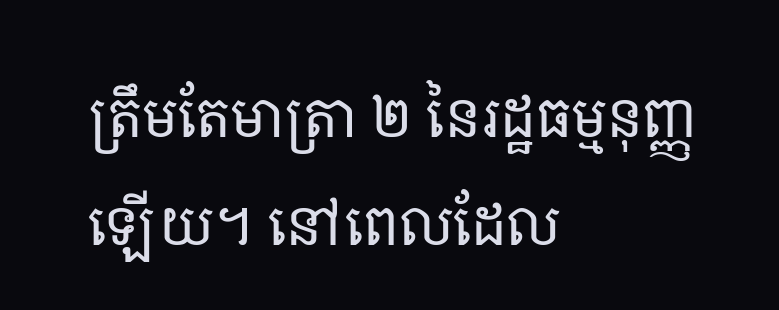ត្រឹមតែមាត្រា ២ នៃរដ្ឋធម្មនុញ្ញឡើយ។ នៅពេលដែល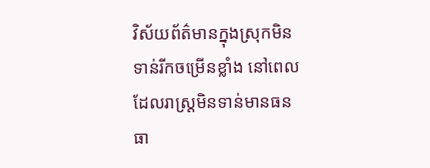វិស័យព័ត៌មានក្នុងស្រុកមិនទាន់រីកចម្រើនខ្លាំង នៅពេលដែលរាស្ត្រមិនទាន់មានធនធា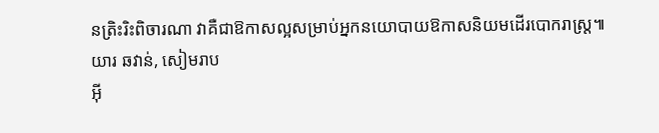នត្រិះរិះពិចារណា វាគឺជាឱកាសល្អសម្រាប់អ្នកនយោបាយឱកាសនិយមដើរបោករាស្ត្រ៕
យារ ឆវាន់, សៀមរាប
អ៊ី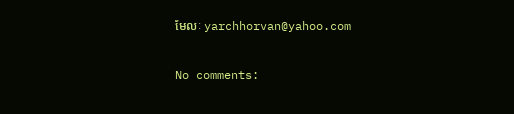មែលៈ yarchhorvan@yahoo.com

No comments: